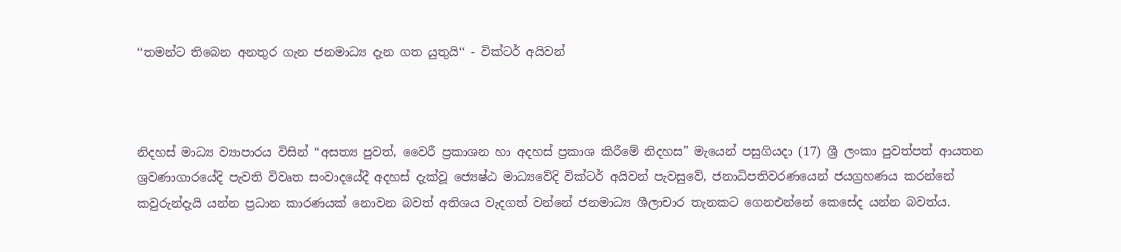‘‘තමන්ට තිබෙන අනතුර ගැන ජනමාධ්‍ය දැන ගත යුතුයි‘‘ - වික්ටර් අයිවන්



නිදහස් මාධ්‍ය ව්‍යාපාරය විසින් “අසත්‍ය පුවත්, වෛරී ප්‍රකාශන හා අදහස් ප්‍රකාශ කිරීමේ නිදහස” මැයෙන් පසුගියදා (17) ශ්‍රී ලංකා පුවත්පත් ආයතන ශ්‍රවණාගාරයේදි පැවති විවෘත සංවාදයේදී අදහස් දැක්වූ ජ්‍යෙෂ්ඨ මාධ්‍යවේදි වික්ටර් අයිවන් පැවසුවේ, ජනාධිපතිවරණයෙන් ජයග්‍රහණය කරන්නේ කවුරුන්දැයි යන්න ප්‍රධාන කාරණයක් නොවන බවත් අතිශය වැදගත් වන්නේ ජනමාධ්‍ය ශීලාචාර තැනකට ගෙනඑන්නේ කෙසේද යන්න බවත්ය.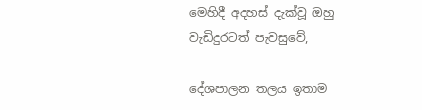මෙහිදී අදහස් දැක්වූ ඔහු වැඩිදුරටත් පැවසුවේ,

දේශපාලන තලය ඉතාම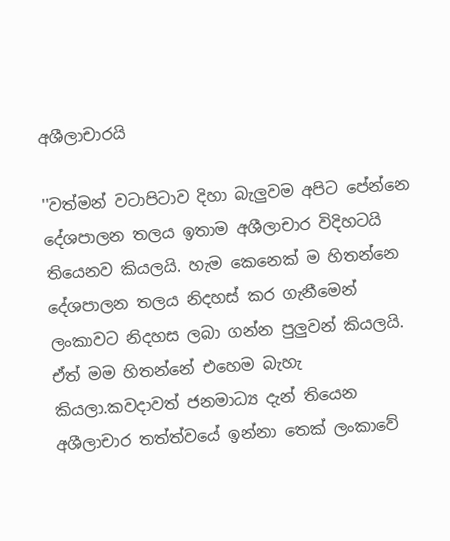අශීලාචාරයි

''වත්මන් වටාපිටාව දිහා බැලුවම අපිට පේන්නෙ දේශපාලන තලය ඉතාම අශීලාචාර විදිහටයි තියෙනව කියලයි. හැම කෙනෙක් ම හිතන්නෙ දේශපාලන තලය නිදහස් කර ගැනීමෙන් ලංකාවට නිදහස ලබා ගන්න පුලුවන් කියලයි. ඒත් මම හිතන්නේ එහෙම බැහැ කියලා.කවදාවත් ජනමාධ්‍ය දැන් තියෙන අශීලාචාර තත්ත්වයේ ඉන්නා තෙක් ලංකාවේ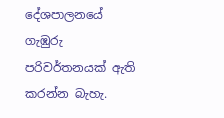දේශපාලනයේ ගැඹුරු පරිවර්තනයක් ඇති කරන්න බැහැ.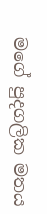මගේ පුදගලික මතය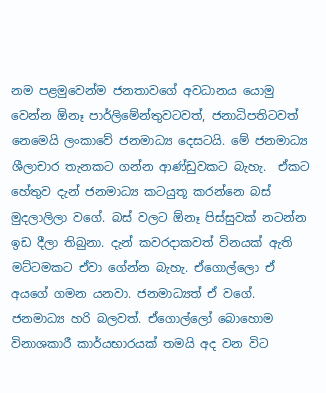නම පළමුවෙන්ම ජනතාවගේ අවධානය යොමු වෙන්න ඕනෑ පාර්ලිමේන්තුවටවත්, ජනාධිපතිටවත් නෙමෙයි ලංකාවේ ජනමාධ්‍ය දෙසටයි. මේ ජනමාධ්‍ය ශීලාචාර තැනකට ගන්න ආණ්ඩුවකට බැහැ.  ඒකට හේතුව දැන් ජනමාධ්‍ය කටයුතූ කරන්නෙ බස් මුදලාලිලා වගේ. බස් වලට ඕනෑ පිස්සුවක් නටන්න ඉඩ දීලා තිබුනා. දැන් කවරදාකවත් විනයක් ඇති මට්ටමකට ඒවා ගේන්න බැහැ. ඒගොල්ලො ඒ අයගේ ගමන යනවා. ජනමාධ්‍යත් ඒ වගේ. ජනමාධ්‍ය හරි බලවත්. ඒගොල්ලෝ බොහොම විනාශකාරී කාර්යභාරයක් තමයි අද වන විට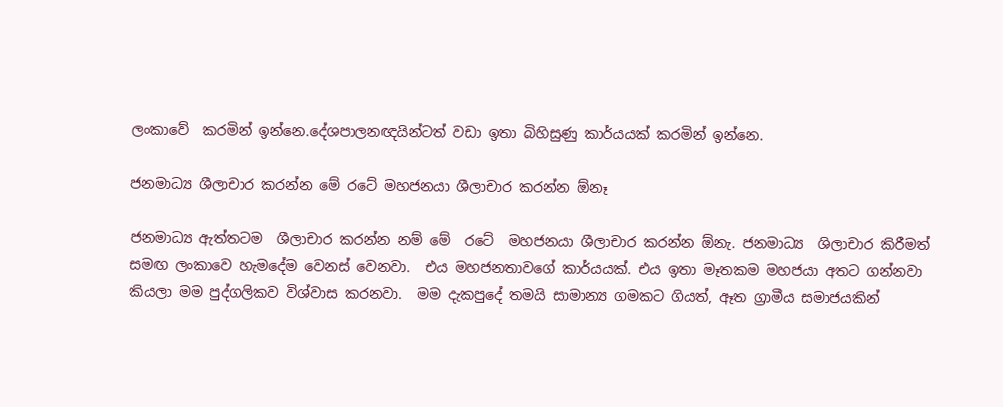ලංකාවේ  කරමින් ඉන්න‍ෙ.දේශපාලනඥයින්ටත් වඩා ඉතා බිහිසුණු කාර්යයක් කරමින් ඉන්නෙ.

ජනමාධ්‍ය ශීලාචාර කරන්න මේ රටේ මහජනයා ශීලාචාර කරන්න ඕනෑ

ජනමාධ්‍ය ඇත්තටම  ශීලාචාර කරන්න නම් මේ  රටේ  මහජනයා ශීලාචාර කරන්න ඕනැ. ජනමාධ්‍ය  ශිලාචාර කිරීමත් සමඟ ලංකාවෙ හැමදේම වෙනස් වෙනවා.  එය මහජනතාවගේ කාර්යයක්. එය ඉතා මෑතකම මහජයා අතට ගන්නවා කියලා මම පුද්ගලිකව විශ්වාස කරනවා.  මම දැකපුදේ තමයි සාමාන්‍ය ගමකට ගියත්, ඈත ග්‍රාමීය සමාජයකින්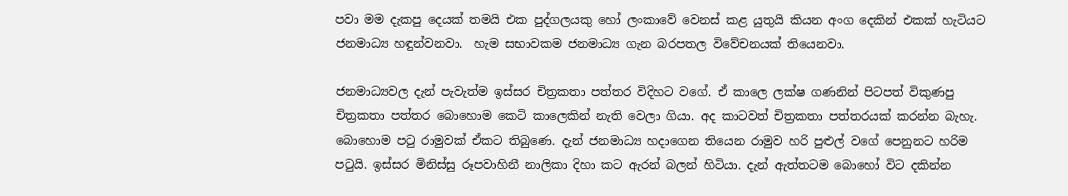පවා මම දැකපු දෙයක් තමයි එක පුද්ගලයකු හෝ ලංකාවේ වෙනස් කළ යුතුයි කියන අංග දෙකින් එකක් හැටියට ජනමාධ්‍ය හඳුන්වනවා.  හැම සභාවකම ජනමාධ්‍ය ගැන බරපතල විවේචනයක් තියෙනවා.

ජනමාධ්‍යවල දැන් පැවැත්ම ඉස්සර චිත්‍රකතා පත්තර විදිහට වගේ. ඒ කාලෙ ලක්ෂ ගණනින් පිටපත් විකුණපු චිත්‍රකතා පත්තර බොහොම කෙටි කාලෙකින් නැති වෙලා ගියා. අද කාටවත් චිත්‍රකතා පත්තරයක් කරන්න බැහැ.  බොහොම පටු රාමුවක් ඒකට තිබුණෙ. දැන් ජනමාධ්‍ය හදාගෙන තියෙන රාමුව හරි පුළුල් වගේ පෙනුනට හරිම පටුයි. ඉස්සර මිනිස්සු රූපවාහිනී නාලිකා දිහා කට ඇරන් බලන් හිටියා. දැන් ඇත්තටම බොහෝ විට දකින්න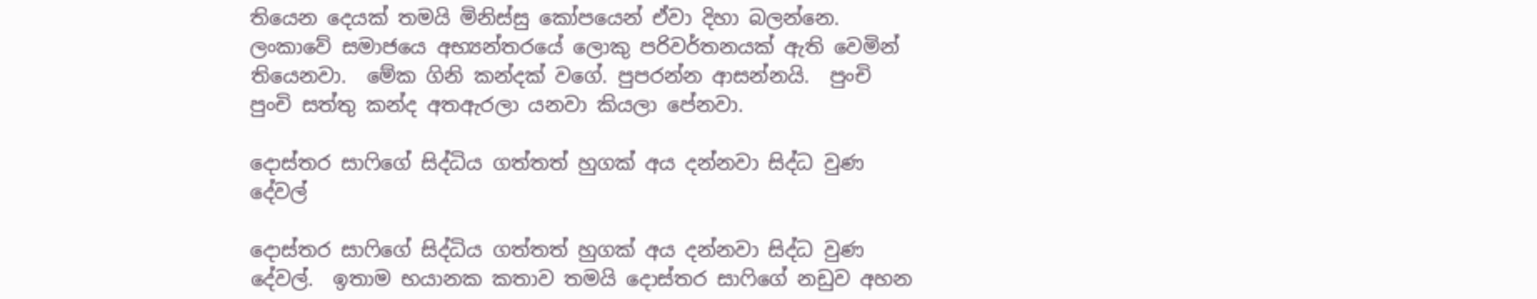තියෙන දෙයක් තමයි මිනිස්සු කෝපයෙන් ඒවා දිහා බලන්නෙ. ලංකාවේ සමාජයෙ අභ්‍යන්තරයේ ලොකු පරිවර්තනයක් ඇති වෙමින් තියෙනවා.  මේක ගිනි කන්දක් වගේ. පුපරන්න ආසන්නයි.  පුංචි පුංචි සත්තු කන්ද අතඇරලා යනවා කියලා පේනවා.

දොස්තර සාෆිගේ සිද්ධිය ගත්තත් හුගක් අය දන්නවා සිද්ධ වුණ දේවල්

දොස්තර සාෆිගේ සිද්ධිය ගත්තත් හුගක් අය දන්නවා සිද්ධ වුණ දේවල්.  ඉතාම භයානක කතාව තමයි දොස්තර සාෆිගේ නඩුව අහන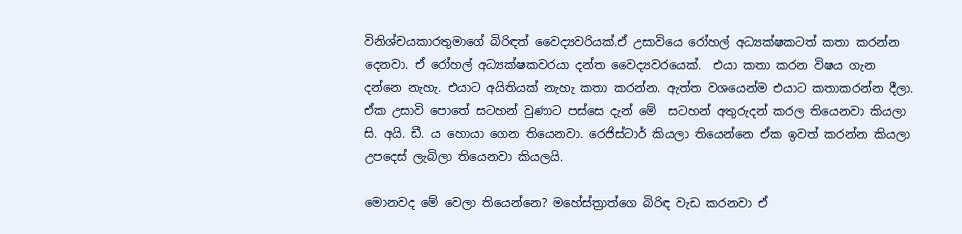විනිශ්චයකාරතුමාගේ බිරිඳත් වෛද්‍යවරියක්.ඒ උසාවියෙ රෝහල් අධ්‍යක්ෂකටත් කතා කරන්න දෙනවා. ඒ රෝහල් අධ්‍යක්ෂකවරයා දන්ත වෛද්‍යවරයෙක්.  එයා කතා කරන විෂය ගැන දන්නෙ නැහැ. එයාට අයිතියක් නැහැ කතා කරන්න. ඇත්ත වශයෙන්ම එයාට කතාකරන්න දීලා. ඒක උසාවි පොතේ සටහන් වුණාට පස්සෙ දැන් මේ  සටහන් අතුරුදන් කරල තියෙනවා කියලා සි. අයි. ඩී. ය හොයා ගෙන තියෙනවා. රෙජිස්ටාර් කියලා තියෙන්නෙ ඒක ඉවත් කරන්න කියලා උපදෙස් ලැබිලා තියෙනවා කියලයි.

මොනවද මේ වෙලා තියෙන්නෙ? මහේස්ත්‍රාත්ගෙ බිරිඳ වැඩ කරනවා ඒ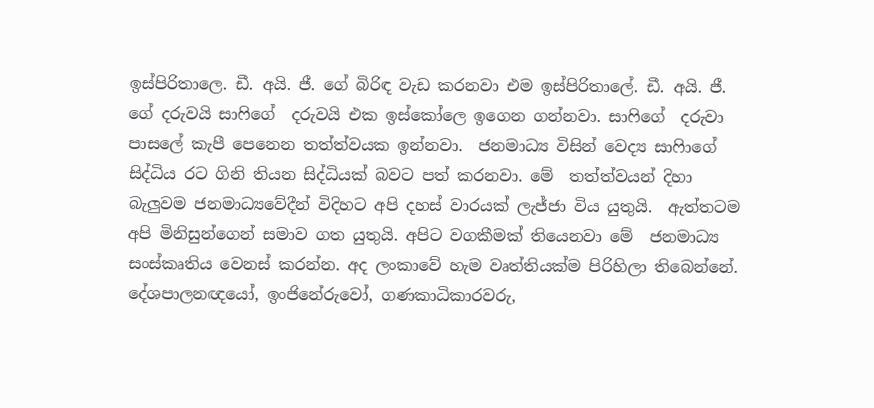ඉස්පිරිතාලෙ. ඩී. අයි. ජී. ගේ බිරිඳ වැඩ කරනවා එම ඉස්පිරිතාලේ. ඩී. අයි. ජී. ගේ දරුවයි සාෆිගේ  දරුවයි එක ඉස්කෝලෙ ඉගෙන ගන්නවා. සාෆිගේ  දරුවා පාසලේ කැපී පෙනෙන තත්ත්වයක ඉන්නවා.  ජනමාධ්‍ය විසින් වෙද්‍ය සාෆිාගේ  සිද්ධිය රට ගිනි තියන සිද්ධියක් බවට පත් කරනවා. මේ  තත්ත්වයන් දිහා බැලුවම ජනමාධ්‍යවේදීන් විදිහට අපි දහස් වාරයක් ලැජ්ජා විය යුතුයි.  ඇත්තටම අපි මිනිසුන්ගෙන් සමාව ගත යුතුයි. අපිට වගකීමක් තියෙනවා මේ  ජනමාධ්‍ය සංස්කෘතිය වෙනස් කරන්න. අද ලංකාවේ හැම වෘත්තියක්ම පිරිහිලා තිබෙන්නේ.  දේශපාලනඥයෝ, ඉංජිනේරුවෝ, ගණකාධිකාරවරු,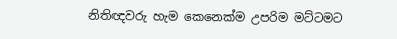නිතිඥවරු හැම කෙනෙක්ම උපරිම මට්ටමට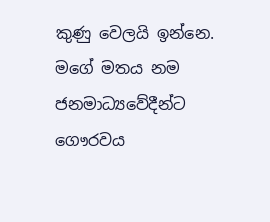කුණු වෙලයි ඉන්නෙ. මගේ මතය නම ජනමාධ්‍යවේදීන්ට ගෞරවය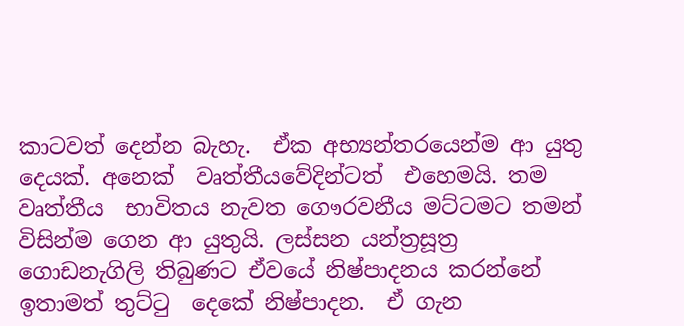කාටවත් දෙන්න බැහැ.  ඒක අභ්‍යන්තරයෙන්ම ආ යුතු දෙයක්. අනෙක්  වෘත්තීයවේදින්ටත්  එහෙමයි. තම වෘත්තීය  භාවිතය නැවත ගෞරවනීය මට්ටමට තමන් විසින්ම ගෙන ආ යුතුයි. ලස්සන යන්ත්‍රසූත්‍ර ගොඩනැගිලි තිබුණට ඒවයේ නිෂ්පාදනය කරන්නේ ඉතාමත් තුට්ටු  දෙකේ නිෂ්පාදන.  ඒ ගැන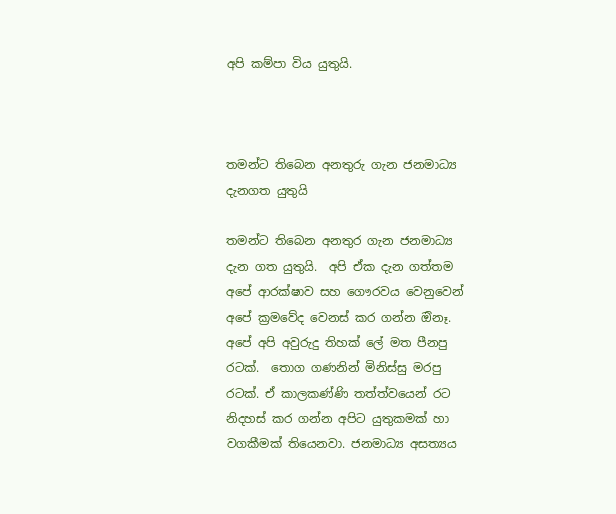අපි කම්පා විය යුතුයි.



තමන්ට තිබෙන අනතුරු ගැන ජනමාධ්‍ය දැනගත යුතුයි

තමන්ට තිබෙන අනතුර ගැන ජනමාධ්‍ය දැන ගත යුතුයි.  අපි ඒක දැන ගත්තම අපේ ආරක්ෂාව සහ ගෞරවය වෙනුවෙන් අපේ ක්‍රමවේද වෙනස් කර ගන්න ඔිනෑ.  අපේ අපි අවුරුදු තිහක් ලේ මත පීනපු රටක්.  තොග ගණනින් මිනිස්සු මරපු රටක්. ඒ කාලකණ්ණි තත්ත්වයෙන් රට නිදහස් කර ගන්න අපිට යුතුකමක් හා වගකීමක් තියෙනවා. ජනමාධ්‍ය අසත්‍යය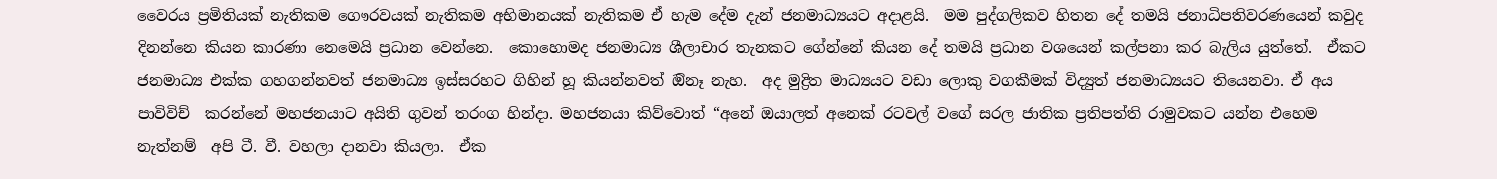වෛරය ප්‍රමිතියක් නැතිකම ගෞරවයක් නැතිකම අභිමානයක් නැතිකම ඒ හැම දේම දැන් ජනමාධ්‍යයට අදාළයි.  මම පුද්ගලිකව හිතන දේ තමයි ජනාධිපතිවරණයෙන් කවුද දිනන්නෙ කියන කාරණා නෙමෙයි ප්‍රධාන වෙන්නෙ.  කොහොමද ජනමාධ්‍ය ශීලාචාර තැනකට ගේන්නේ කියන දේ තමයි ප්‍රධාන වශයෙන් කල්පනා කර බැලිය යුත්තේ.  ඒකට ජනමාධ්‍ය එක්ක ගහගන්නවත් ජනමාධ්‍ය ඉස්සරහට ගිහින් හූ කියන්නවත් ඔිනෑ නැහ.  අද මුද්‍රිත මාධ්‍යයට වඩා ලොකු වගකීමක් විද්‍යුත් ජනමාධ්‍යයට තියෙනවා. ඒ අය පාවිවිච්  කරන්නේ මහජනයාට අයිති ගුවන් තරංග හින්දා. මහජනයා කිව්වොත් “අනේ ඔයාලත් අනෙක් රටවල් වගේ සරල ජාතික ප්‍රතිපත්ති රාමුවකට යන්න එහෙම නැත්නම්  අපි ටී. වී. වහලා දානවා කියලා.  ඒක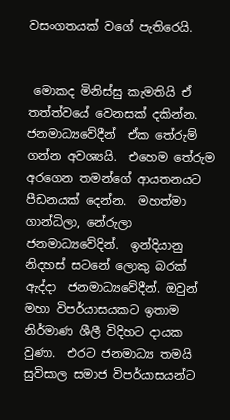වසංගතයක් වගේ පැතිරෙයි.


 මොකද මිනිස්සු කැමතියි ඒ තත්ත්වයේ වෙනසක් දකින්න.  ජනමාධ්‍යවේදීන්  ඒක තේරුම් ගන්න අවශ්‍යයි.  එහෙම තේරුම අරගෙන තමන්ගේ ආයතනයට පීඩනයක් දෙන්න.  මහත්මා ගාන්ධිලා, නේරුලා ජනමාධ්‍යවේදින්.  ඉන්දියානු නිදහස් සටනේ ලොකු බරක් ඇද්දා  ජනමාධ්‍යවේදීන්. ඔවුන් මහා විපර්යාසයකට ඉතාම නිර්මාණ ශීලී විදිහට දායක වුණා.  එරට ජනමාධ්‍ය තමයි සුවිසාල සමාජ විපර්යාසයන්ට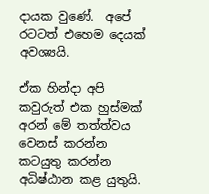දායක වුණේ.  අපේ රටටත් එහෙම දෙයක් අවශ්‍යයි.

ඒක හින්දා අපි කවුරුත් එක හුස්මක් අරන් මේ තත්ත්වය වෙනස් කරන්න කටයුතු කරන්න අධිෂ්ඨාන කළ යුතුයි.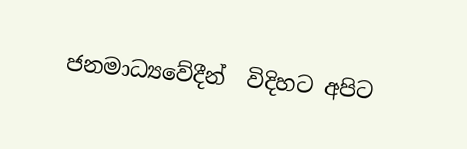ජනමාධ්‍යවේදීන්  විදිහට අපිට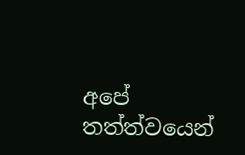අපේ තත්ත්වයෙන්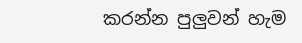කරන්න පුලුවන් හැම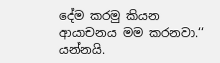දේම කරමු කියන ආයාචනය මම කරනවා.‘‘ යන්නයි.